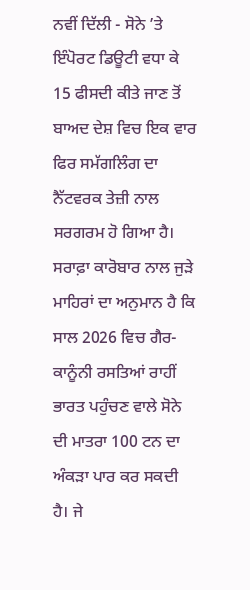ਨਵੀਂ ਦਿੱਲੀ - ਸੋਨੇ ’ਤੇ ਇੰਪੋਰਟ ਡਿਊਟੀ ਵਧਾ ਕੇ 15 ਫੀਸਦੀ ਕੀਤੇ ਜਾਣ ਤੋਂ ਬਾਅਦ ਦੇਸ਼ ਵਿਚ ਇਕ ਵਾਰ ਫਿਰ ਸਮੱਗਲਿੰਗ ਦਾ ਨੈੱਟਵਰਕ ਤੇਜ਼ੀ ਨਾਲ ਸਰਗਰਮ ਹੋ ਗਿਆ ਹੈ। ਸਰਾਫ਼ਾ ਕਾਰੋਬਾਰ ਨਾਲ ਜੁੜੇ ਮਾਹਿਰਾਂ ਦਾ ਅਨੁਮਾਨ ਹੈ ਕਿ ਸਾਲ 2026 ਵਿਚ ਗੈਰ-ਕਾਨੂੰਨੀ ਰਸਤਿਆਂ ਰਾਹੀਂ ਭਾਰਤ ਪਹੁੰਚਣ ਵਾਲੇ ਸੋਨੇ ਦੀ ਮਾਤਰਾ 100 ਟਨ ਦਾ ਅੰਕੜਾ ਪਾਰ ਕਰ ਸਕਦੀ ਹੈ। ਜੇ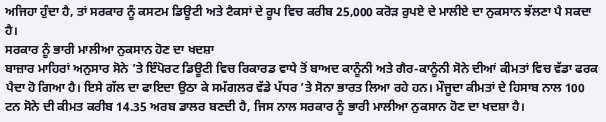ਅਜਿਹਾ ਹੁੰਦਾ ਹੈ, ਤਾਂ ਸਰਕਾਰ ਨੂੰ ਕਸਟਮ ਡਿਊਟੀ ਅਤੇ ਟੈਕਸਾਂ ਦੇ ਰੂਪ ਵਿਚ ਕਰੀਬ 25,000 ਕਰੋੜ ਰੁਪਏ ਦੇ ਮਾਲੀਏ ਦਾ ਨੁਕਸਾਨ ਝੱਲਣਾ ਪੈ ਸਕਦਾ ਹੈ।
ਸਰਕਾਰ ਨੂੰ ਭਾਰੀ ਮਾਲੀਆ ਨੁਕਸਾਨ ਹੋਣ ਦਾ ਖਦਸ਼ਾ
ਬਾਜ਼ਾਰ ਮਾਹਿਰਾਂ ਅਨੁਸਾਰ ਸੋਨੇ ’ਤੇ ਇੰਪੋਰਟ ਡਿਊਟੀ ਵਿਚ ਰਿਕਾਰਡ ਵਾਧੇ ਤੋਂ ਬਾਅਦ ਕਾਨੂੰਨੀ ਅਤੇ ਗੈਰ-ਕਾਨੂੰਨੀ ਸੋਨੇ ਦੀਆਂ ਕੀਮਤਾਂ ਵਿਚ ਵੱਡਾ ਫਰਕ ਪੈਦਾ ਹੋ ਗਿਆ ਹੈ। ਇਸੇ ਗੱਲ ਦਾ ਫਾਇਦਾ ਉਠਾ ਕੇ ਸਮੱਗਲਰ ਵੱਡੇ ਪੱਧਰ ’ਤੇ ਸੋਨਾ ਭਾਰਤ ਲਿਆ ਰਹੇ ਹਨ। ਮੌਜੂਦਾ ਕੀਮਤਾਂ ਦੇ ਹਿਸਾਬ ਨਾਲ 100 ਟਨ ਸੋਨੇ ਦੀ ਕੀਮਤ ਕਰੀਬ 14.35 ਅਰਬ ਡਾਲਰ ਬਣਦੀ ਹੈ, ਜਿਸ ਨਾਲ ਸਰਕਾਰ ਨੂੰ ਭਾਰੀ ਮਾਲੀਆ ਨੁਕਸਾਨ ਹੋਣ ਦਾ ਖਦਸ਼ਾ ਹੈ।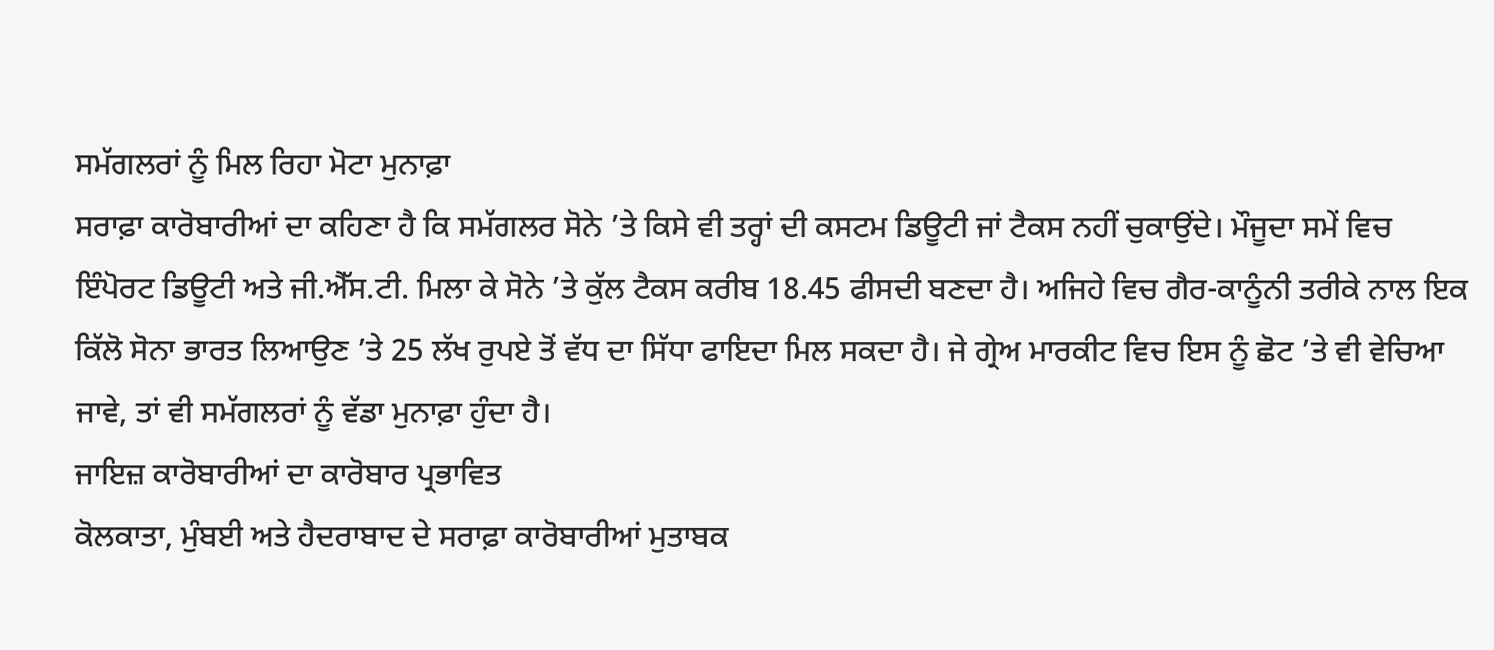ਸਮੱਗਲਰਾਂ ਨੂੰ ਮਿਲ ਰਿਹਾ ਮੋਟਾ ਮੁਨਾਫ਼ਾ
ਸਰਾਫ਼ਾ ਕਾਰੋਬਾਰੀਆਂ ਦਾ ਕਹਿਣਾ ਹੈ ਕਿ ਸਮੱਗਲਰ ਸੋਨੇ ’ਤੇ ਕਿਸੇ ਵੀ ਤਰ੍ਹਾਂ ਦੀ ਕਸਟਮ ਡਿਊਟੀ ਜਾਂ ਟੈਕਸ ਨਹੀਂ ਚੁਕਾਉਂਦੇ। ਮੌਜੂਦਾ ਸਮੇਂ ਵਿਚ ਇੰਪੋਰਟ ਡਿਊਟੀ ਅਤੇ ਜੀ.ਐੱਸ.ਟੀ. ਮਿਲਾ ਕੇ ਸੋਨੇ ’ਤੇ ਕੁੱਲ ਟੈਕਸ ਕਰੀਬ 18.45 ਫੀਸਦੀ ਬਣਦਾ ਹੈ। ਅਜਿਹੇ ਵਿਚ ਗੈਰ-ਕਾਨੂੰਨੀ ਤਰੀਕੇ ਨਾਲ ਇਕ ਕਿੱਲੋ ਸੋਨਾ ਭਾਰਤ ਲਿਆਉਣ ’ਤੇ 25 ਲੱਖ ਰੁਪਏ ਤੋਂ ਵੱਧ ਦਾ ਸਿੱਧਾ ਫਾਇਦਾ ਮਿਲ ਸਕਦਾ ਹੈ। ਜੇ ਗ੍ਰੇਅ ਮਾਰਕੀਟ ਵਿਚ ਇਸ ਨੂੰ ਛੋਟ ’ਤੇ ਵੀ ਵੇਚਿਆ ਜਾਵੇ, ਤਾਂ ਵੀ ਸਮੱਗਲਰਾਂ ਨੂੰ ਵੱਡਾ ਮੁਨਾਫ਼ਾ ਹੁੰਦਾ ਹੈ।
ਜਾਇਜ਼ ਕਾਰੋਬਾਰੀਆਂ ਦਾ ਕਾਰੋਬਾਰ ਪ੍ਰਭਾਵਿਤ
ਕੋਲਕਾਤਾ, ਮੁੰਬਈ ਅਤੇ ਹੈਦਰਾਬਾਦ ਦੇ ਸਰਾਫ਼ਾ ਕਾਰੋਬਾਰੀਆਂ ਮੁਤਾਬਕ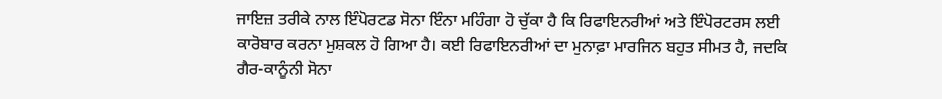ਜਾਇਜ਼ ਤਰੀਕੇ ਨਾਲ ਇੰਪੋਰਟਡ ਸੋਨਾ ਇੰਨਾ ਮਹਿੰਗਾ ਹੋ ਚੁੱਕਾ ਹੈ ਕਿ ਰਿਫਾਇਨਰੀਆਂ ਅਤੇ ਇੰਪੋਰਟਰਸ ਲਈ ਕਾਰੋਬਾਰ ਕਰਨਾ ਮੁਸ਼ਕਲ ਹੋ ਗਿਆ ਹੈ। ਕਈ ਰਿਫਾਇਨਰੀਆਂ ਦਾ ਮੁਨਾਫ਼ਾ ਮਾਰਜਿਨ ਬਹੁਤ ਸੀਮਤ ਹੈ, ਜਦਕਿ ਗੈਰ-ਕਾਨੂੰਨੀ ਸੋਨਾ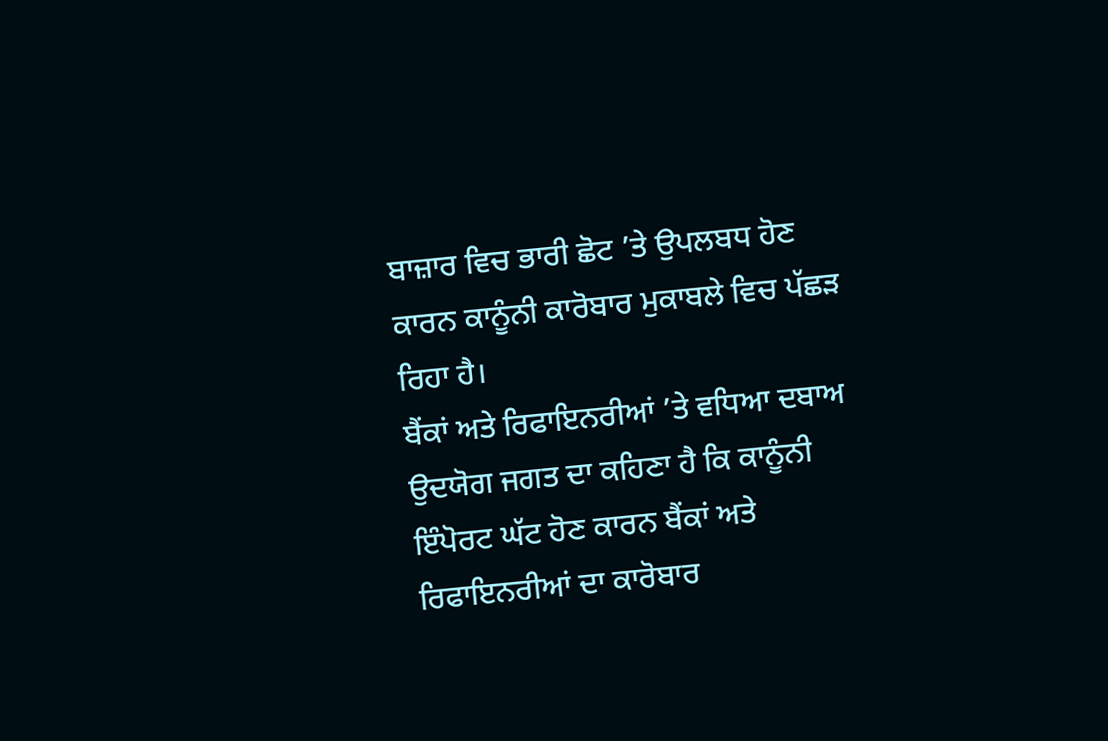ਬਾਜ਼ਾਰ ਵਿਚ ਭਾਰੀ ਛੋਟ ’ਤੇ ਉਪਲਬਧ ਹੋਣ ਕਾਰਨ ਕਾਨੂੰਨੀ ਕਾਰੋਬਾਰ ਮੁਕਾਬਲੇ ਵਿਚ ਪੱਛੜ ਰਿਹਾ ਹੈ।
ਬੈਂਕਾਂ ਅਤੇ ਰਿਫਾਇਨਰੀਆਂ ’ਤੇ ਵਧਿਆ ਦਬਾਅ
ਉਦਯੋਗ ਜਗਤ ਦਾ ਕਹਿਣਾ ਹੈ ਕਿ ਕਾਨੂੰਨੀ ਇੰਪੋਰਟ ਘੱਟ ਹੋਣ ਕਾਰਨ ਬੈਂਕਾਂ ਅਤੇ ਰਿਫਾਇਨਰੀਆਂ ਦਾ ਕਾਰੋਬਾਰ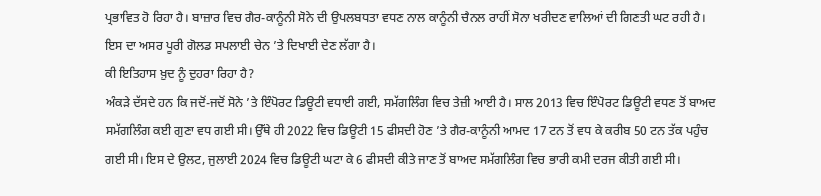ਪ੍ਰਭਾਵਿਤ ਹੋ ਰਿਹਾ ਹੈ। ਬਾਜ਼ਾਰ ਵਿਚ ਗੈਰ-ਕਾਨੂੰਨੀ ਸੋਨੇ ਦੀ ਉਪਲਬਧਤਾ ਵਧਣ ਨਾਲ ਕਾਨੂੰਨੀ ਚੈਨਲ ਰਾਹੀਂ ਸੋਨਾ ਖਰੀਦਣ ਵਾਲਿਆਂ ਦੀ ਗਿਣਤੀ ਘਟ ਰਹੀ ਹੈ। ਇਸ ਦਾ ਅਸਰ ਪੂਰੀ ਗੋਲਡ ਸਪਲਾਈ ਚੇਨ ’ਤੇ ਦਿਖਾਈ ਦੇਣ ਲੱਗਾ ਹੈ।
ਕੀ ਇਤਿਹਾਸ ਖ਼ੁਦ ਨੂੰ ਦੁਹਰਾ ਰਿਹਾ ਹੈ?
ਅੰਕੜੇ ਦੱਸਦੇ ਹਨ ਕਿ ਜਦੋਂ-ਜਦੋਂ ਸੋਨੇ ’ਤੇ ਇੰਪੋਰਟ ਡਿਊਟੀ ਵਧਾਈ ਗਈ, ਸਮੱਗਲਿੰਗ ਵਿਚ ਤੇਜ਼ੀ ਆਈ ਹੈ। ਸਾਲ 2013 ਵਿਚ ਇੰਪੋਰਟ ਡਿਊਟੀ ਵਧਣ ਤੋਂ ਬਾਅਦ ਸਮੱਗਲਿੰਗ ਕਈ ਗੁਣਾ ਵਧ ਗਈ ਸੀ। ਉੱਥੇ ਹੀ 2022 ਵਿਚ ਡਿਊਟੀ 15 ਫੀਸਦੀ ਹੋਣ ’ਤੇ ਗੈਰ-ਕਾਨੂੰਨੀ ਆਮਦ 17 ਟਨ ਤੋਂ ਵਧ ਕੇ ਕਰੀਬ 50 ਟਨ ਤੱਕ ਪਹੁੰਚ ਗਈ ਸੀ। ਇਸ ਦੇ ਉਲਟ, ਜੁਲਾਈ 2024 ਵਿਚ ਡਿਊਟੀ ਘਟਾ ਕੇ 6 ਫੀਸਦੀ ਕੀਤੇ ਜਾਣ ਤੋਂ ਬਾਅਦ ਸਮੱਗਲਿੰਗ ਵਿਚ ਭਾਰੀ ਕਮੀ ਦਰਜ ਕੀਤੀ ਗਈ ਸੀ।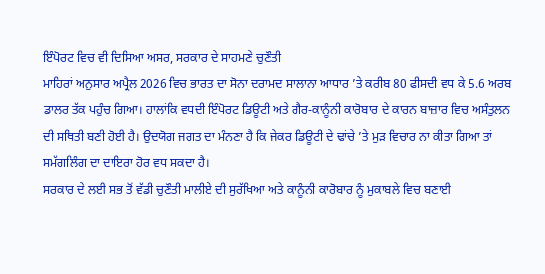ਇੰਪੋਰਟ ਵਿਚ ਵੀ ਦਿਸਿਆ ਅਸਰ, ਸਰਕਾਰ ਦੇ ਸਾਹਮਣੇ ਚੁਣੌਤੀ
ਮਾਹਿਰਾਂ ਅਨੁਸਾਰ ਅਪ੍ਰੈਲ 2026 ਵਿਚ ਭਾਰਤ ਦਾ ਸੋਨਾ ਦਰਾਮਦ ਸਾਲਾਨਾ ਆਧਾਰ ’ਤੇ ਕਰੀਬ 80 ਫੀਸਦੀ ਵਧ ਕੇ 5.6 ਅਰਬ ਡਾਲਰ ਤੱਕ ਪਹੁੰਚ ਗਿਆ। ਹਾਲਾਂਕਿ ਵਧਦੀ ਇੰਪੋਰਟ ਡਿਊਟੀ ਅਤੇ ਗੈਰ-ਕਾਨੂੰਨੀ ਕਾਰੋਬਾਰ ਦੇ ਕਾਰਨ ਬਾਜ਼ਾਰ ਵਿਚ ਅਸੰਤੁਲਨ ਦੀ ਸਥਿਤੀ ਬਣੀ ਹੋਈ ਹੈ। ਉਦਯੋਗ ਜਗਤ ਦਾ ਮੰਨਣਾ ਹੈ ਕਿ ਜੇਕਰ ਡਿਊਟੀ ਦੇ ਢਾਂਚੇ ’ਤੇ ਮੁੜ ਵਿਚਾਰ ਨਾ ਕੀਤਾ ਗਿਆ ਤਾਂ ਸਮੱਗਲਿੰਗ ਦਾ ਦਾਇਰਾ ਹੋਰ ਵਧ ਸਕਦਾ ਹੈ।
ਸਰਕਾਰ ਦੇ ਲਈ ਸਭ ਤੋਂ ਵੱਡੀ ਚੁਣੌਤੀ ਮਾਲੀਏ ਦੀ ਸੁਰੱਖਿਆ ਅਤੇ ਕਾਨੂੰਨੀ ਕਾਰੋਬਾਰ ਨੂੰ ਮੁਕਾਬਲੇ ਵਿਚ ਬਣਾਈ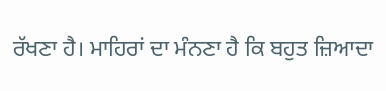ਰੱਖਣਾ ਹੈ। ਮਾਹਿਰਾਂ ਦਾ ਮੰਨਣਾ ਹੈ ਕਿ ਬਹੁਤ ਜ਼ਿਆਦਾ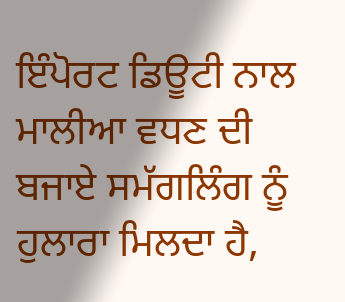ਇੰਪੋਰਟ ਡਿਊਟੀ ਨਾਲ ਮਾਲੀਆ ਵਧਣ ਦੀ ਬਜਾਏ ਸਮੱਗਲਿੰਗ ਨੂੰ ਹੁਲਾਰਾ ਮਿਲਦਾ ਹੈ,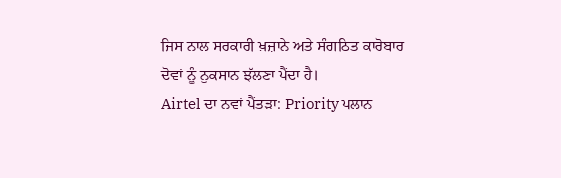ਜਿਸ ਨਾਲ ਸਰਕਾਰੀ ਖ਼ਜ਼ਾਨੇ ਅਤੇ ਸੰਗਠਿਤ ਕਾਰੋਬਾਰ ਦੋਵਾਂ ਨੂੰ ਨੁਕਸਾਨ ਝੱਲਣਾ ਪੈਂਦਾ ਹੈ।
Airtel ਦਾ ਨਵਾਂ ਪੈਂਤੜਾ: Priority ਪਲਾਨ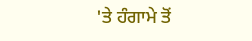'ਤੇ ਹੰਗਾਮੇ ਤੋਂ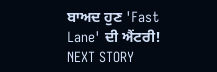ਬਾਅਦ ਹੁਣ 'Fast Lane' ਦੀ ਐਂਟਰੀ!
NEXT STORY